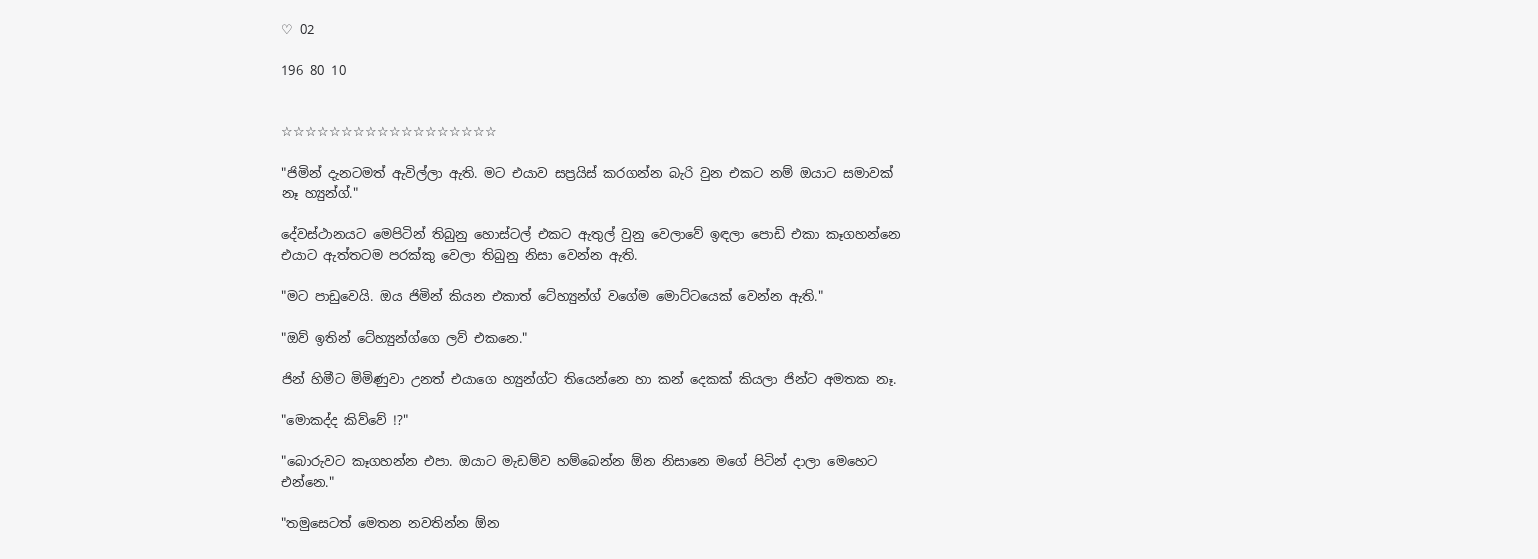♡ 02

196 80 10


☆☆☆☆☆☆☆☆☆☆☆☆☆☆☆☆☆☆

"ජිමින් දැනටමත් ඇවිල්ලා ඇති. මට එයාව සප්‍රයිස් කරගන්න බැරි වුන එකට නම් ඔයාට සමාවක් නෑ හ්‍යුන්ග්."

දේවස්ථානයට මෙපිටින් තිබුනු හොස්ටල් එකට ඇතුල් වුනු වෙලාවේ ඉඳලා පොඩි එකා කෑගහන්නෙ එයාට ඇත්තටම පරක්කු වෙලා තිබුනු නිසා වෙන්න ඇති.

"මට පාඩුවෙයි. ඔය ජිමින් කියන එකාත් ටේහ්‍යුන්ග් වගේම මොට්ටයෙක් වෙන්න ඇති."

"ඔව් ඉතින් ටේහ්‍යුන්ග්ගෙ ලව් එකනෙ."

ජින් හිමීට මිමිණුවා උනත් එයාගෙ හ්‍යුන්ග්ට තියෙන්නෙ හා කන් දෙකක් කියලා ජින්ට අමතක නෑ.

"මොකද්ද කිව්වේ !?"

"බොරුවට කෑගහන්න එපා. ඔයාට මැඩම්ව හම්බෙන්න ඕන නිසානෙ මගේ පිටින් දාලා මෙහෙට එන්නෙ."

"තමුසෙටත් මෙතන නවතින්න ඕන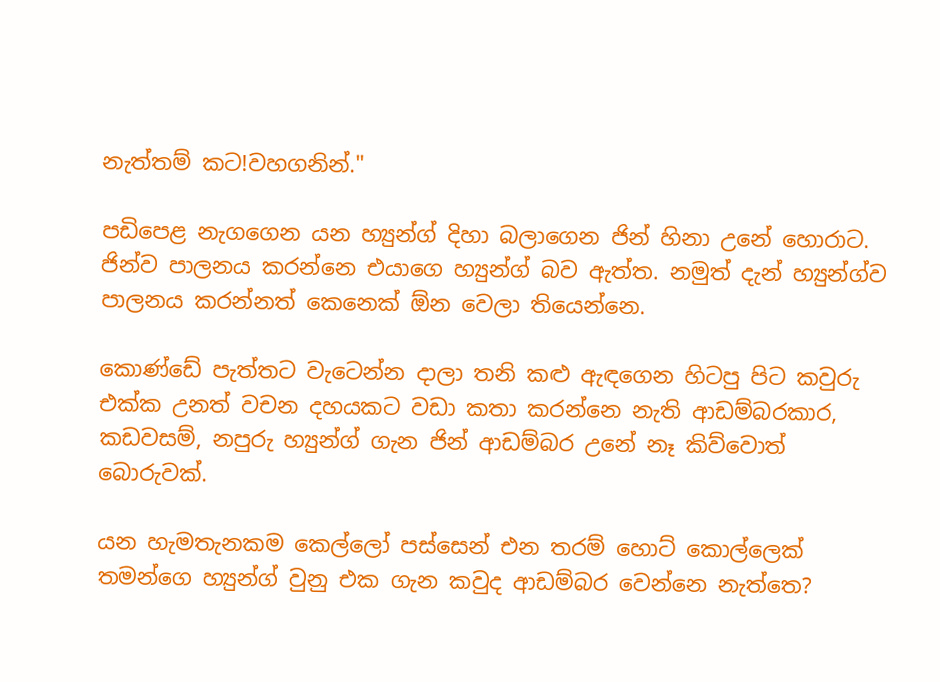නැත්තම් කට!වහගනින්."

පඩිපෙළ නැගගෙන යන හ්‍යුන්ග් දිහා බලාගෙන ජින් හිනා උනේ හොරාට. ජින්ව පාලනය කරන්නෙ එයාගෙ හ්‍යුන්ග් බව ඇත්ත. නමුත් දැන් හ්‍යුන්ග්ව පාලනය කරන්නත් කෙනෙක් ඕන වෙලා තියෙන්නෙ.

කොණ්ඩේ පැත්තට වැටෙන්න දාලා තනි කළු ඇඳගෙන හිටපු පිට කවුරු එක්ක උනත් වචන දහයකට වඩා කතා කරන්නෙ නැති ආඩම්බරකාර, කඩවසම්, නපුරු හ්‍යුන්ග් ගැන ජින් ආඩම්බර උනේ නෑ කිව්වොත් බොරුවක්.

යන හැමතැනකම කෙල්ලෝ පස්සෙන් එන තරම් හොට් කොල්ලෙක් තමන්ගෙ හ්‍යුන්ග් වුනු එක ගැන කවුද ආඩම්බර වෙන්නෙ නැත්තෙ?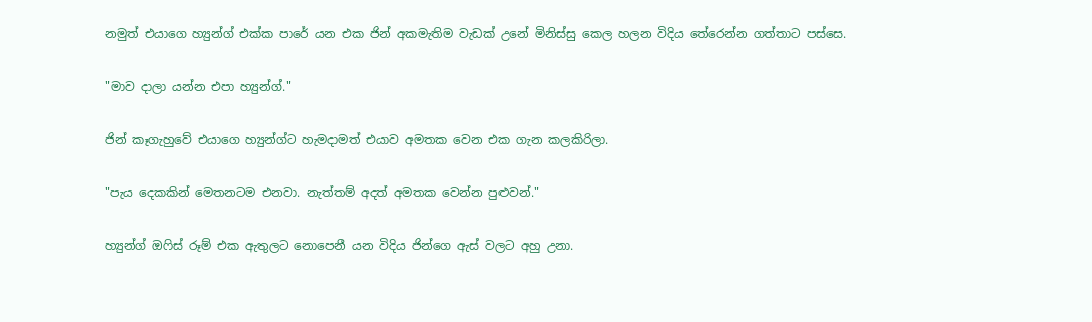නමුත් එයාගෙ හ්‍යුන්ග් එක්ක පාරේ යන එක ජින් අකමැතිම වැඩක් උනේ මිනිස්සු කෙල හලන විදිය තේරෙන්න ගත්තාට පස්සෙ.

"මාව දාලා යන්න එපා හ්‍යුන්ග්."

ජින් කෑගැහුවේ එයාගෙ හ්‍යුන්ග්ට හැමදාමත් එයාව අමතක වෙන එක ගැන කලකිරිලා.

"පැය දෙකකින් මෙතනටම එනවා. නැත්තම් අදත් අමතක වෙන්න පුළුවන්."

හ්‍යුන්ග් ඔෆිස් රූම් එක ඇතුලට නොපෙනී යන විදිය ජින්ගෙ ඇස් වලට අහු උනා.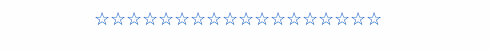☆☆☆☆☆☆☆☆☆☆☆☆☆☆☆☆☆☆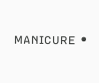ᴍᴀɴɪᴄᴜʀᴇ •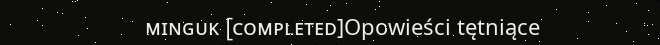ᴍɪɴɢᴜᴋ [ᴄᴏᴍᴘʟᴇᴛᴇᴅ]Opowieści tętniące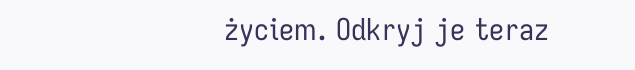życiem. Odkryj je teraz